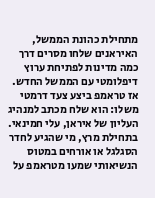מתחילת כהונת הממשל, האיראנים שלחו מסרים דרך כמה מדינות לפתיחת ערוץ דיפלומטי עם הממשל החדש. אז טראמפ ביצע צעד דרמטי משלו: הוא שלח מכתב למנהיג העליון של איראן, עלי חמינאי.
בתחילת מרץ, מי שהגיע לחדר הסגלגל או אורחים במטוס הנשיאותי שמעו מטראמפ על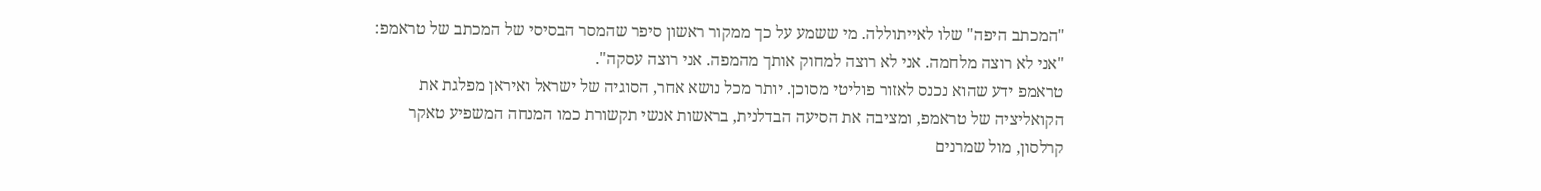"המכתב היפה" שלו לאייתוללה. מי ששמע על כך ממקור ראשון סיפר שהמסר הבסיסי של המכתב של טראמפ: "אני לא רוצה מלחמה. אני לא רוצה למחוק אותך מהמפה. אני רוצה עסקה".
טראמפ ידע שהוא נכנס לאזור פוליטי מסוכן. יותר מכל נושא אחר, הסוגיה של ישראל ואיראן מפלגת את הקואליציה של טראמפ, ומציבה את הסיעה הבדלנית, בראשות אנשי תקשורת כמו המנחה המשפיע טאקר קרלסון, מול שמרנים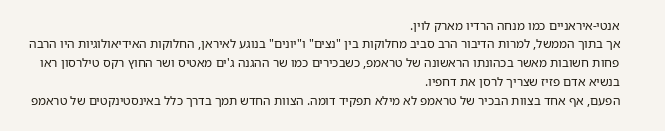אנטי-איראניים כמו מנחה הרדיו מארק לוין.
אך בתוך הממשל, למרות הדיבור הרב סביב מחלוקות בין "נצים" ו"יונים" בנוגע לאיראן, החלוקות האידיאולוגיות היו הרבה פחות חשובות מאשר בכהונתו הראשונה של טראמפ, כשבכירים כמו שר ההגנה ג'ים מאטיס ושר החוץ רקס טילרסון ראו בנשיא אדם פזיז שצריך לרסן את דחפיו.
הפעם, אף אחד בצוות הבכיר של טראמפ לא מילא תפקיד דומה. הצוות החדש תמך בדרך כלל באינסטינקטים של טראמפ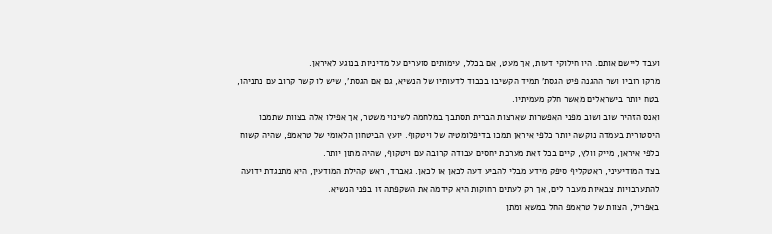ועבד ליישם אותם. היו חילוקי דעות, אך מעט, אם בכלל, עימותים סוערים על מדיניות בנוגע לאיראן.
מרקו רוביו ושר ההגנה פיט הגסת' תמיד הקשיבו בכבוד לדעותיו של הנשיא, גם אם הגסת', שיש לו קשר קרוב עם נתניהו, בטח יותר בישראלים מאשר חלק מעמיתיו.
ואנס הזהיר שוב ושוב מפני האפשרות שארצות הברית תסתבך במלחמה לשינוי משטר, אך אפילו אלה בצוות שתמכו היסטורית בעמדה נוקשה יותר כלפי איראן תמכו בדיפלומטיה של ויטקוף. יועץ הביטחון הלאומי של טראמפ, שהיה קשוח כלפי איראן, מייק וולץ, קיים בכל זאת מערכת יחסים עבודה קרובה עם ויטקוף, שהיה מתון יותר.
בצד המודיעיני, ראטקליף סיפק מידע מבלי להביע דעה לכאן או לכאן. גאברד, ראש קהילת המודעין, היא מתנגדת ידועה להתערבויות צבאיות מעבר לים, אך רק לעתים רחוקות היא קידמה את השקפתה זו בפני הנשיא.
באפריל, הצוות של טראמפ החל במשא ומתן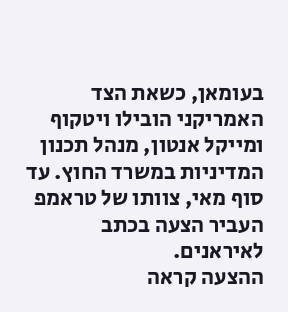בעומאן, כשאת הצד האמריקני הובילו ויטקוף ומייקל אנטון, מנהל תכנון המדיניות במשרד החוץ. עד סוף מאי, צוותו של טראמפ העביר הצעה בכתב לאיראנים.
ההצעה קראה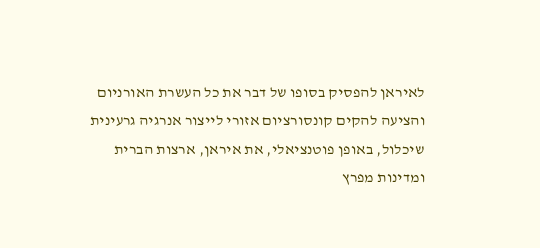לאיראן להפסיק בסופו של דבר את כל העשרת האורניום והציעה להקים קונסורציום אזורי לייצור אנרגיה גרעינית שיכלול, באופן פוטנציאלי, את איראן, ארצות הברית ומדינות מפרץ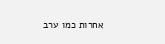אחרות כמו ערב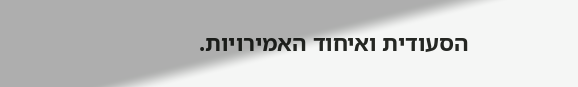הסעודית ואיחוד האמירויות.